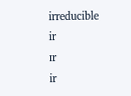irreducible
ir
ɪr
ir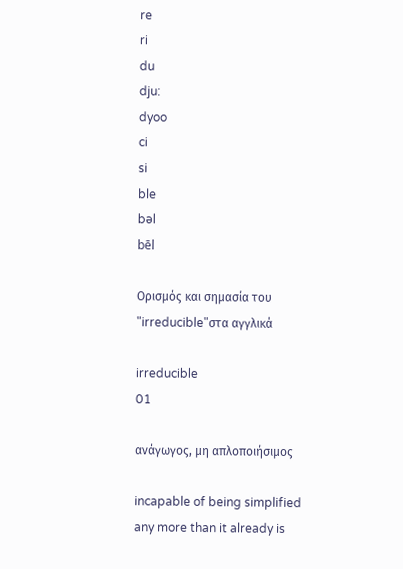re
ri
du
dju:
dyoo
ci
si
ble
bəl
bēl

Ορισμός και σημασία του "irreducible"στα αγγλικά

irreducible
01

ανάγωγος, μη απλοποιήσιμος

incapable of being simplified any more than it already is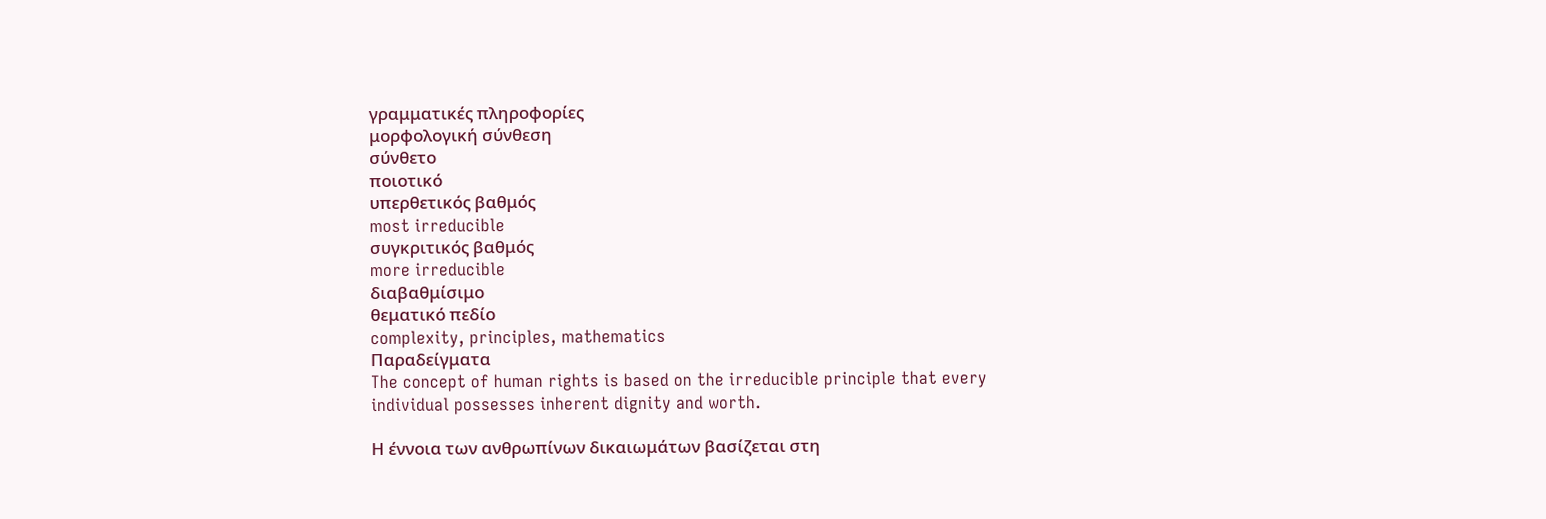γραμματικές πληροφορίες
μορφολογική σύνθεση
σύνθετο
ποιοτικό
υπερθετικός βαθμός
most irreducible
συγκριτικός βαθμός
more irreducible
διαβαθμίσιμο
θεματικό πεδίο
complexity, principles, mathematics
Παραδείγματα
The concept of human rights is based on the irreducible principle that every individual possesses inherent dignity and worth.

Η έννοια των ανθρωπίνων δικαιωμάτων βασίζεται στη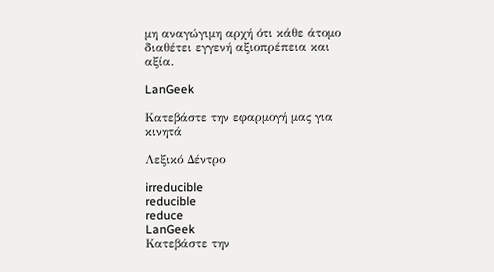μη αναγώγιμη αρχή ότι κάθε άτομο διαθέτει εγγενή αξιοπρέπεια και αξία.

LanGeek

Κατεβάστε την εφαρμογή μας για κινητά

Λεξικό Δέντρο

irreducible
reducible
reduce
LanGeek
Κατεβάστε την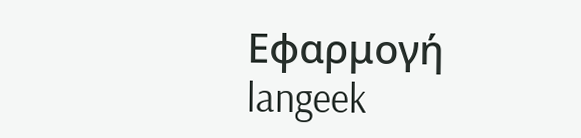Εφαρμογή
langeek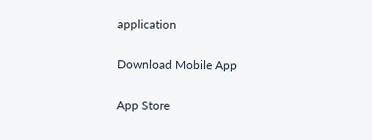application

Download Mobile App

App Store